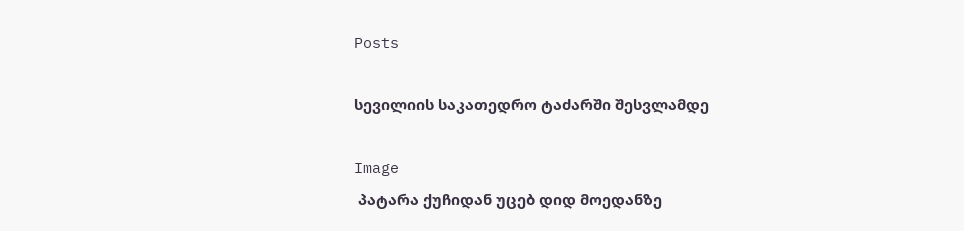Posts

სევილიის საკათედრო ტაძარში შესვლამდე

Image
 პატარა ქუჩიდან უცებ დიდ მოედანზე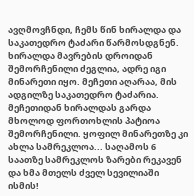ავღმოვჩნდი, ჩემს წინ ხირალდა და საკათედრო ტაძარი წარმოსდგნენ. ხირალდა მავრების დროიდან შემორჩენილი ძეგლია, ადრე იგი მინარეთი იყო. მეჩეთი აღარაა, მის ადგილზე საკათედრო ტაძარია. მეჩეთიდან ხირალდას გარდა მხოლოდ ფორთოხლის პატიოა შემორჩენილი. ყოფილ მინარეთზე კი ახლა სამრეკლოა... საღამოს 6 საათზე სამრეკლოს ზარები რეკავენ და ხმა მთელს ძველ სევილიაში ისმის!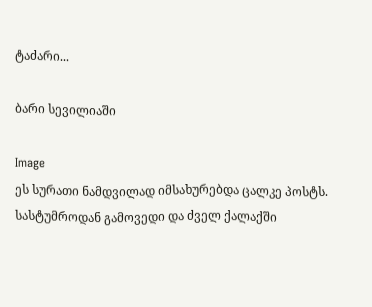ტაძარი...

ბარი სევილიაში

Image
ეს სურათი ნამდვილად იმსახურებდა ცალკე პოსტს. სასტუმროდან გამოვედი და ძველ ქალაქში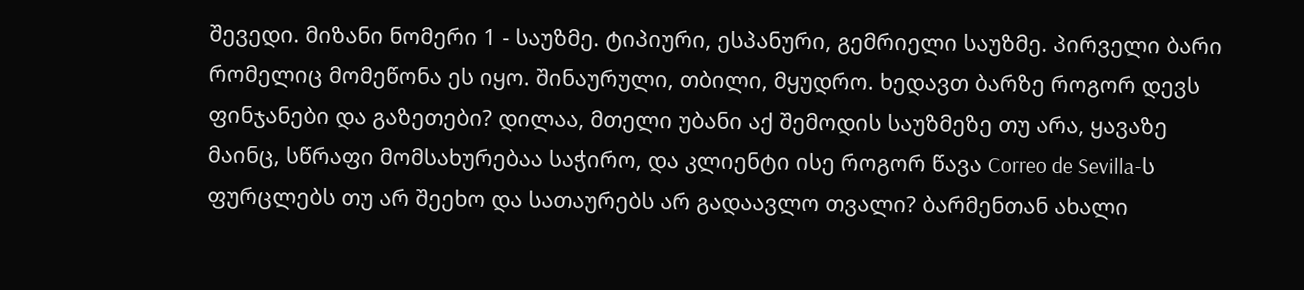შევედი. მიზანი ნომერი 1 - საუზმე. ტიპიური, ესპანური, გემრიელი საუზმე. პირველი ბარი რომელიც მომეწონა ეს იყო. შინაურული, თბილი, მყუდრო. ხედავთ ბარზე როგორ დევს ფინჯანები და გაზეთები? დილაა, მთელი უბანი აქ შემოდის საუზმეზე თუ არა, ყავაზე მაინც, სწრაფი მომსახურებაა საჭირო, და კლიენტი ისე როგორ წავა Correo de Sevilla-ს ფურცლებს თუ არ შეეხო და სათაურებს არ გადაავლო თვალი? ბარმენთან ახალი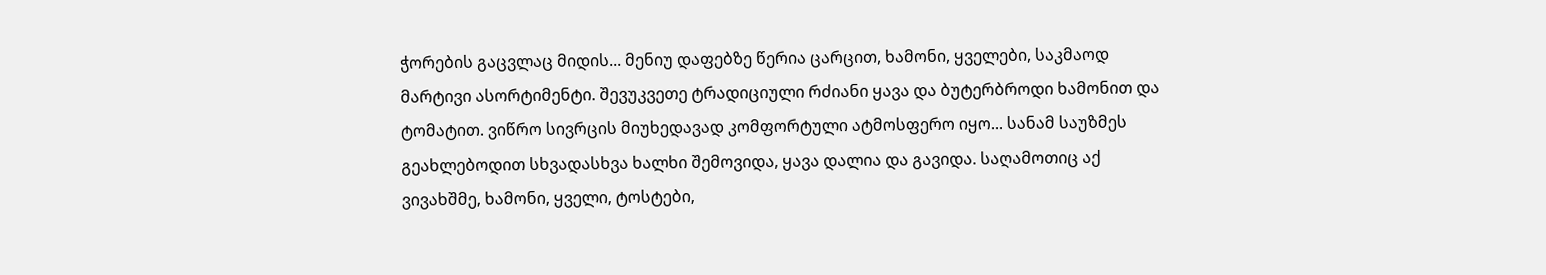ჭორების გაცვლაც მიდის... მენიუ დაფებზე წერია ცარცით, ხამონი, ყველები, საკმაოდ მარტივი ასორტიმენტი. შევუკვეთე ტრადიციული რძიანი ყავა და ბუტერბროდი ხამონით და ტომატით. ვიწრო სივრცის მიუხედავად კომფორტული ატმოსფერო იყო... სანამ საუზმეს გეახლებოდით სხვადასხვა ხალხი შემოვიდა, ყავა დალია და გავიდა. საღამოთიც აქ ვივახშმე, ხამონი, ყველი, ტოსტები,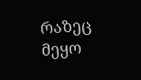რაზეც მეყო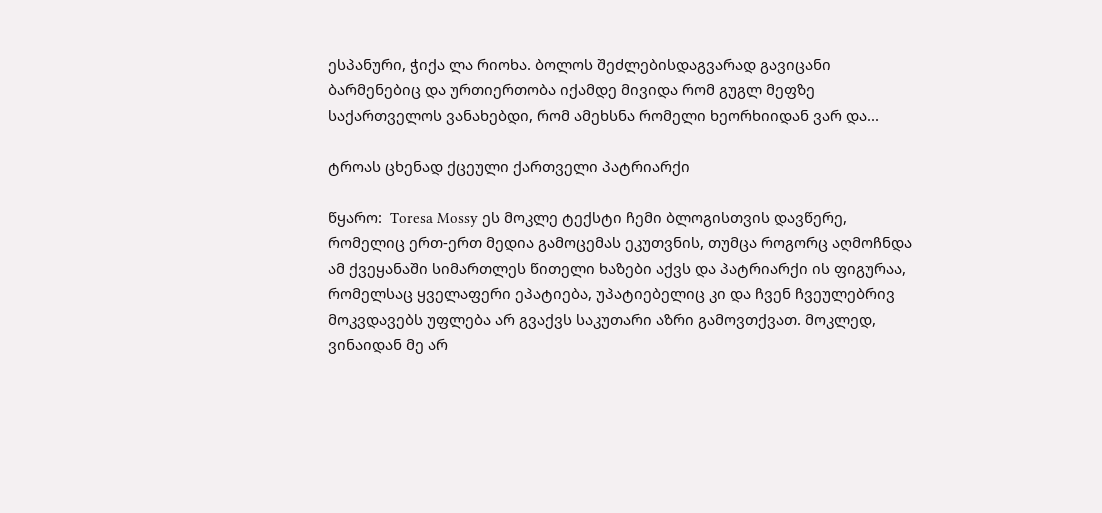ესპანური, ჭიქა ლა რიოხა. ბოლოს შეძლებისდაგვარად გავიცანი ბარმენებიც და ურთიერთობა იქამდე მივიდა რომ გუგლ მეფზე საქართველოს ვანახებდი, რომ ამეხსნა რომელი ხეორხიიდან ვარ და...

ტროას ცხენად ქცეული ქართველი პატრიარქი

წყარო:  Toresa Mossy ეს მოკლე ტექსტი ჩემი ბლოგისთვის დავწერე, რომელიც ერთ-ერთ მედია გამოცემას ეკუთვნის, თუმცა როგორც აღმოჩნდა ამ ქვეყანაში სიმართლეს წითელი ხაზები აქვს და პატრიარქი ის ფიგურაა, რომელსაც ყველაფერი ეპატიება, უპატიებელიც კი და ჩვენ ჩვეულებრივ მოკვდავებს უფლება არ გვაქვს საკუთარი აზრი გამოვთქვათ. მოკლედ, ვინაიდან მე არ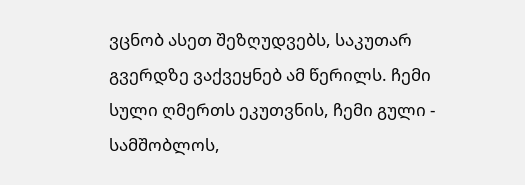ვცნობ ასეთ შეზღუდვებს, საკუთარ გვერდზე ვაქვეყნებ ამ წერილს. ჩემი სული ღმერთს ეკუთვნის, ჩემი გული - სამშობლოს,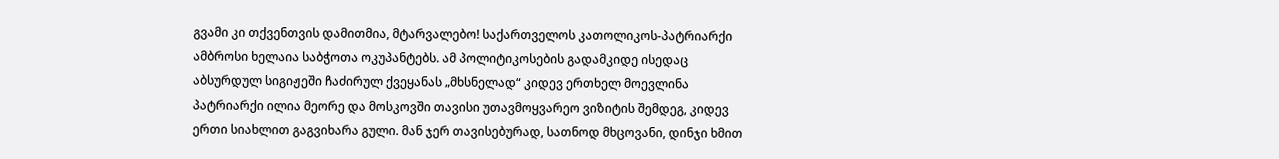გვამი კი თქვენთვის დამითმია, მტარვალებო! საქართველოს კათოლიკოს-პატრიარქი ამბროსი ხელაია საბჭოთა ოკუპანტებს. ამ პოლიტიკოსების გადამკიდე ისედაც აბსურდულ სიგიჟეში ჩაძირულ ქვეყანას „მხსნელად“ კიდევ ერთხელ მოევლინა პატრიარქი ილია მეორე და მოსკოვში თავისი უთავმოყვარეო ვიზიტის შემდეგ, კიდევ ერთი სიახლით გაგვიხარა გული. მან ჯერ თავისებურად, სათნოდ მხცოვანი, დინჯი ხმით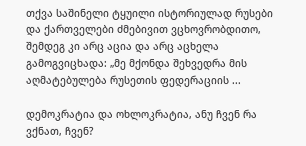თქვა საშინელი ტყუილი ისტორიულად რუსები და ქართველები ძმებივით ვცხოვრობდითო, შემდეგ კი არც აცია და არც აცხელა გამოგვიცხადა: „მე მქონდა შეხვედრა მის აღმატებულება რუსეთის ფედერაციის ...

დემოკრატია და ოხლოკრატია, ანუ ჩვენ რა ვქნათ, ჩვენ?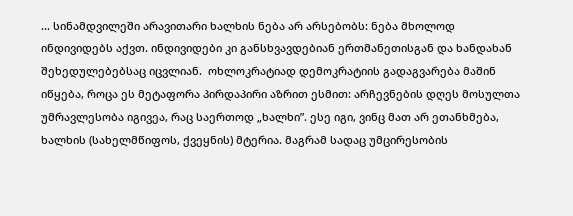... სინამდვილეში არავითარი ხალხის ნება არ არსებობს: ნება მხოლოდ ინდივიდებს აქვთ. ინდივიდები კი განსხვავდებიან ერთმანეთისგან და ხანდახან შეხედულებებსაც იცვლიან.  ოხლოკრატიად დემოკრატიის გადაგვარება მაშინ იწყება, როცა ეს მეტაფორა პირდაპირი აზრით ესმით: არჩევნების დღეს მოსულთა უმრავლესობა იგივეა, რაც საერთოდ „ხალხი”. ესე იგი, ვინც მათ არ ეთანხმება, ხალხის (სახელმწიფოს, ქვეყნის) მტერია. მაგრამ სადაც უმცირესობის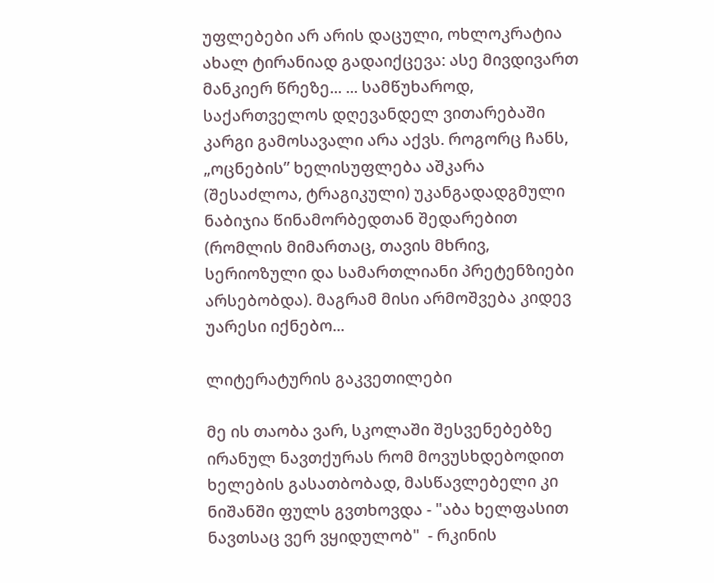უფლებები არ არის დაცული, ოხლოკრატია ახალ ტირანიად გადაიქცევა: ასე მივდივართ მანკიერ წრეზე... ... სამწუხაროდ, საქართველოს დღევანდელ ვითარებაში კარგი გამოსავალი არა აქვს. როგორც ჩანს, „ოცნების” ხელისუფლება აშკარა (შესაძლოა, ტრაგიკული) უკანგადადგმული ნაბიჯია წინამორბედთან შედარებით (რომლის მიმართაც, თავის მხრივ, სერიოზული და სამართლიანი პრეტენზიები არსებობდა). მაგრამ მისი არმოშვება კიდევ უარესი იქნებო...

ლიტერატურის გაკვეთილები

მე ის თაობა ვარ, სკოლაში შესვენებებზე ირანულ ნავთქურას რომ მოვუსხდებოდით ხელების გასათბობად, მასწავლებელი კი ნიშანში ფულს გვთხოვდა - "აბა ხელფასით ნავთსაც ვერ ვყიდულობ"  - რკინის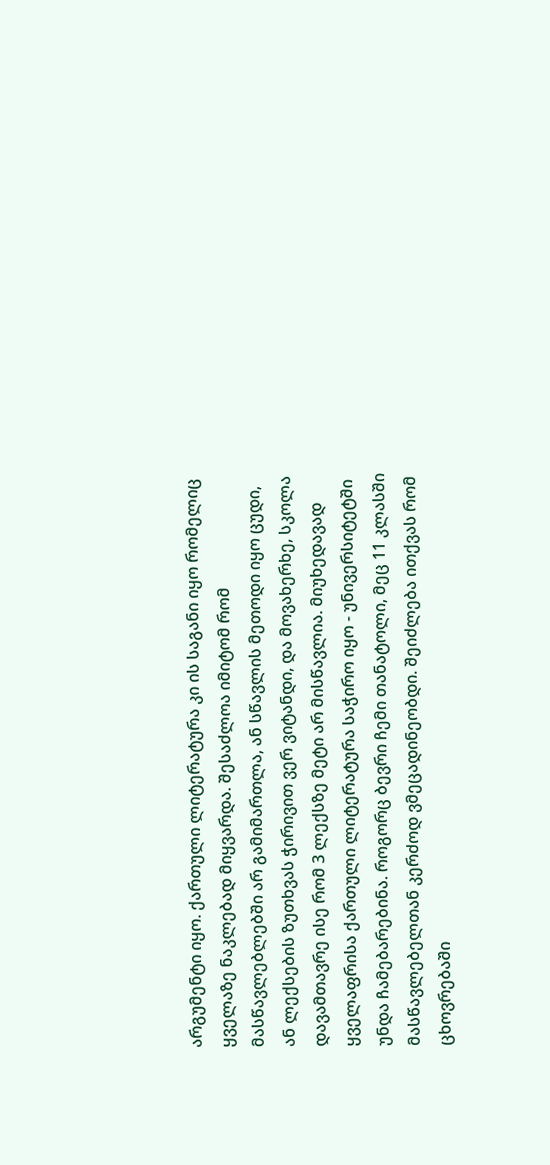არგუმენტი იყო. ქართული ლიტერატურა კი ის საგანი იყო რომელიც ყველაზე ნაკლებად მიყვარდა. შესაძლოა იმიტომ რომ მასწავლებლებში არ გამიმართლა, ან სწავლის მეთოდი იყო ცუდი, ან ლექსების ზუთხვას ჭირივით ვერ ვიტანდი, და მოვახერხე, სკოლა დავამთავრე ისე რომ 3 ლექსზე მეტი არ მისწავლია. მიუხედავად ყველაფრისა ქართული ლიტერატურა საჭირო იყო - უნივერსიტეტში უნდა ჩამებარებინა. როგორც ბევრი ჩემი თანატოლი, მეც 11 კლასში მასწავლებელთან კერძოდ ვმეცადინეობდი. შეიძლება ითქვას რომ ცხოვრებაში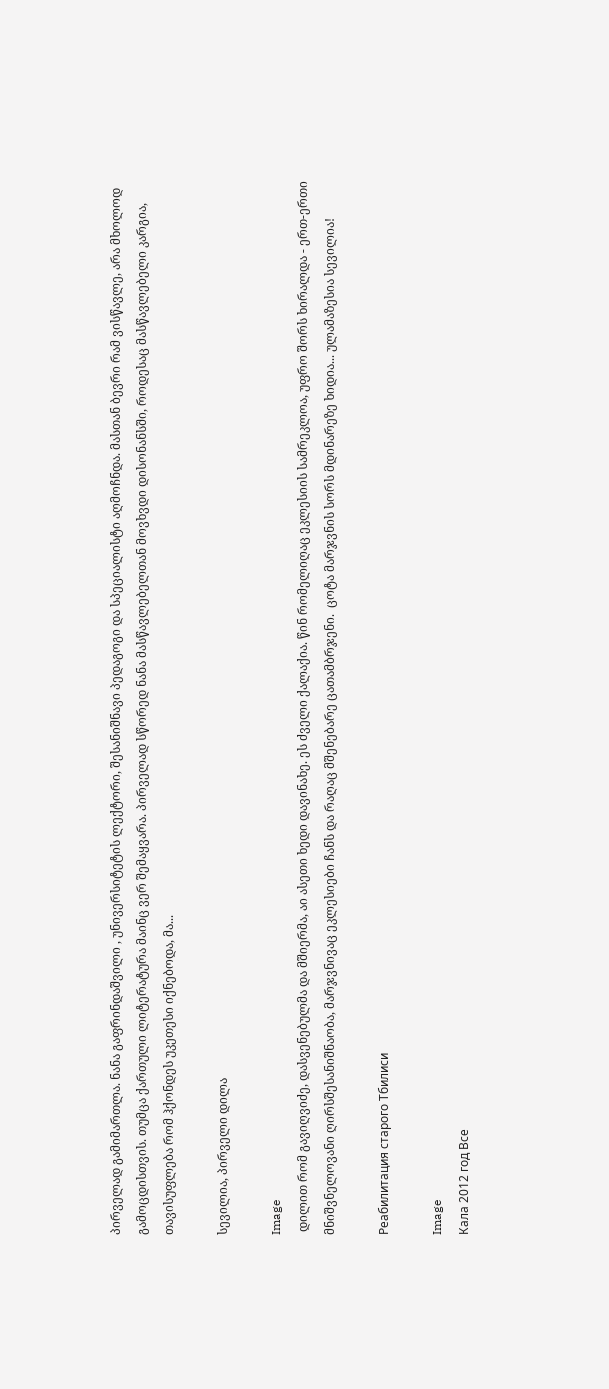პირველად გამიმართლა. ნანა გაფრინდაშვილი , უნივერსიტეტის ლექტორი, შესანიშნავი პედაგოგი და სპეციალისტი აღმოჩნდა. მასთან ბევრი რამ ვისწავლე, არა მხოლოდ გამოცდისთვის. თუმცა ქართული ლიტერატურა მაინც ვერ შემაყვარა. პირველად სწორედ ნანა მასწავლებელთან მოვხვდი დისონანსში, როდესაც მასწავლებელი კარგია, თავისუფლება რომ ჰქონდეს უკეთესი იქნებოდა, მა...

სევილია, პირველი დილა

Image
 დილით რომ გავიღვიძე, დასვენებულმა და მშიერმა, აი ასეთი ხედი დავინახე. ეს ძველი ქალაქია. წინ რომელიღაც ეკლესიის სამრეკლოა, უფრო შორს ხირალდა - ერთ-ერთი მნიშვნელოვანი ღირსშესანიშნაობა, მარჯვნივაც ეკლესიები ჩანს და რაღაც მშენებარე ცათამბრჯენი.  ცოტა მარჯვნის სორს მდინარეზე ხიდია... ულამაზესია სევილია!

Реабилитация старого Тбилиси

Image
Кала 2012 год Все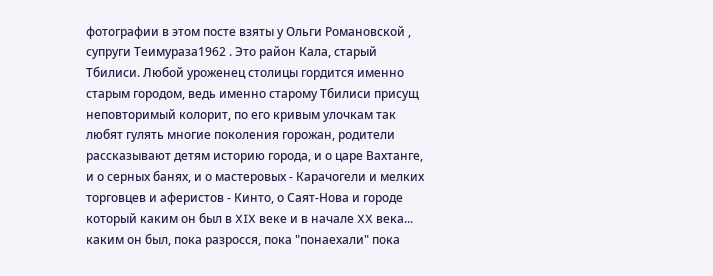фотографии в этом посте взяты у Ольги Романовской , супруги Теимураза1962 . Это район Кала, старый Тбилиси. Любой уроженец столицы гордится именно старым городом, ведь именно старому Тбилиси присущ неповторимый колорит, по его кривым улочкам так любят гулять многие поколения горожан, родители рассказывают детям историю города, и о царе Вахтанге, и о серных банях, и о мастеровых - Карачогели и мелких торговцев и аферистов - Кинто, о Саят-Нова и городе который каким он был в XIX веке и в начале XX века... каким он был, пока разросся, пока "понаехали" пока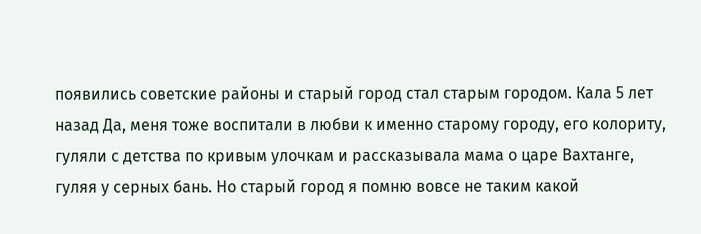появились советские районы и старый город стал старым городом. Кала 5 лет назад Да, меня тоже воспитали в любви к именно старому городу, его колориту, гуляли с детства по кривым улочкам и рассказывала мама о царе Вахтанге, гуляя у серных бань. Но старый город я помню вовсе не таким какой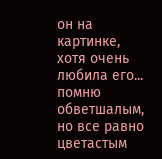он на картинке, хотя очень любила его... помню обветшалым, но все равно цветастым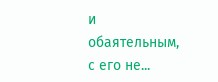и обаятельным, с его не...